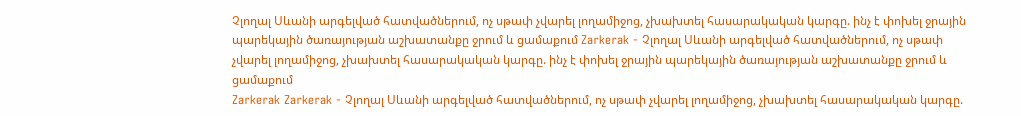Չլողալ Սևանի արգելված հատվածներում, ոչ սթափ չվարել լողամիջոց, չխախտել հասարակական կարգը. ինչ է փոխել ջրային պարեկային ծառայության աշխատանքը ջրում և ցամաքում Zarkerak - Չլողալ Սևանի արգելված հատվածներում, ոչ սթափ չվարել լողամիջոց, չխախտել հասարակական կարգը. ինչ է փոխել ջրային պարեկային ծառայության աշխատանքը ջրում և ցամաքում
Zarkerak Zarkerak - Չլողալ Սևանի արգելված հատվածներում, ոչ սթափ չվարել լողամիջոց, չխախտել հասարակական կարգը.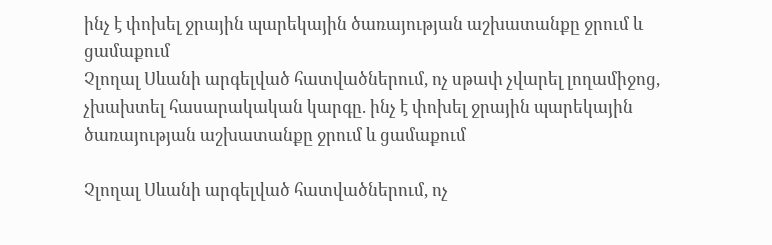ինչ է փոխել ջրային պարեկային ծառայության աշխատանքը ջրում և ցամաքում
Չլողալ Սևանի արգելված հատվածներում, ոչ սթափ չվարել լողամիջոց, չխախտել հասարակական կարգը. ինչ է փոխել ջրային պարեկային ծառայության աշխատանքը ջրում և ցամաքում

Չլողալ Սևանի արգելված հատվածներում, ոչ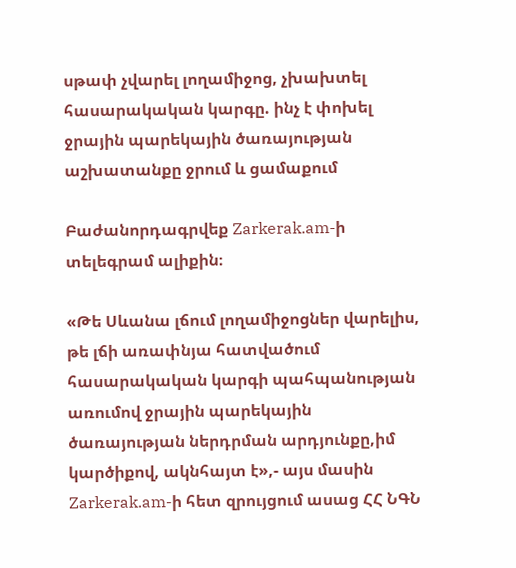սթափ չվարել լողամիջոց, չխախտել հասարակական կարգը. ինչ է փոխել ջրային պարեկային ծառայության աշխատանքը ջրում և ցամաքում

Բաժանորդագրվեք Zarkerak.am-ի  տելեգրամ ալիքին։

«Թե Սևանա լճում լողամիջոցներ վարելիս, թե լճի առափնյա հատվածում հասարակական կարգի պահպանության առումով ջրային պարեկային ծառայության ներդրման արդյունքը,իմ կարծիքով, ակնհայտ է»,- այս մասին Zarkerak.am-ի հետ զրույցում ասաց ՀՀ ՆԳՆ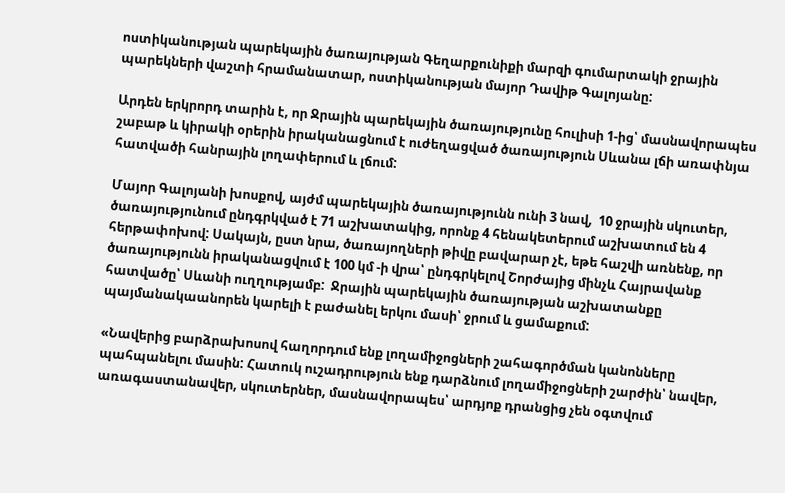ոստիկանության պարեկային ծառայության Գեղարքունիքի մարզի գումարտակի ջրային պարեկների վաշտի հրամանատար, ոստիկանության մայոր Դավիթ Գալոյանը:

Արդեն երկրորդ տարին է, որ Ջրային պարեկային ծառայությունը հուլիսի 1-ից՝ մասնավորապես շաբաթ և կիրակի օրերին իրականացնում է ուժեղացված ծառայություն Սևանա լճի առափնյա հատվածի հանրային լողափերում և լճում:

Մայոր Գալոյանի խոսքով, այժմ պարեկային ծառայությունն ունի 3 նավ,  10 ջրային սկուտեր, ծառայությունում ընդգրկված է 71 աշխատակից, որոնք 4 հենակետերում աշխատում են 4 հերթափոխով: Սակայն, ըստ նրա, ծառայողների թիվը բավարար չէ, եթե հաշվի առնենք, որ ծառայությունն իրականացվում է 100 կմ -ի վրա՝ ընդգրկելով Շորժայից մինչև Հայրավանք հատվածը՝ Սևանի ուղղությամբ:  Ջրային պարեկային ծառայության աշխատանքը պայմանակաանորեն կարելի է բաժանել երկու մասի՝ ջրում և ցամաքում:

«Նավերից բարձրախոսով հաղորդում ենք լողամիջոցների շահագործման կանոնները պահպանելու մասին: Հատուկ ուշադրություն ենք դարձնում լողամիջոցների շարժին՝ նավեր, առագաստանավեր, սկուտերներ, մասնավորապես՝ արդյոք դրանցից չեն օգտվում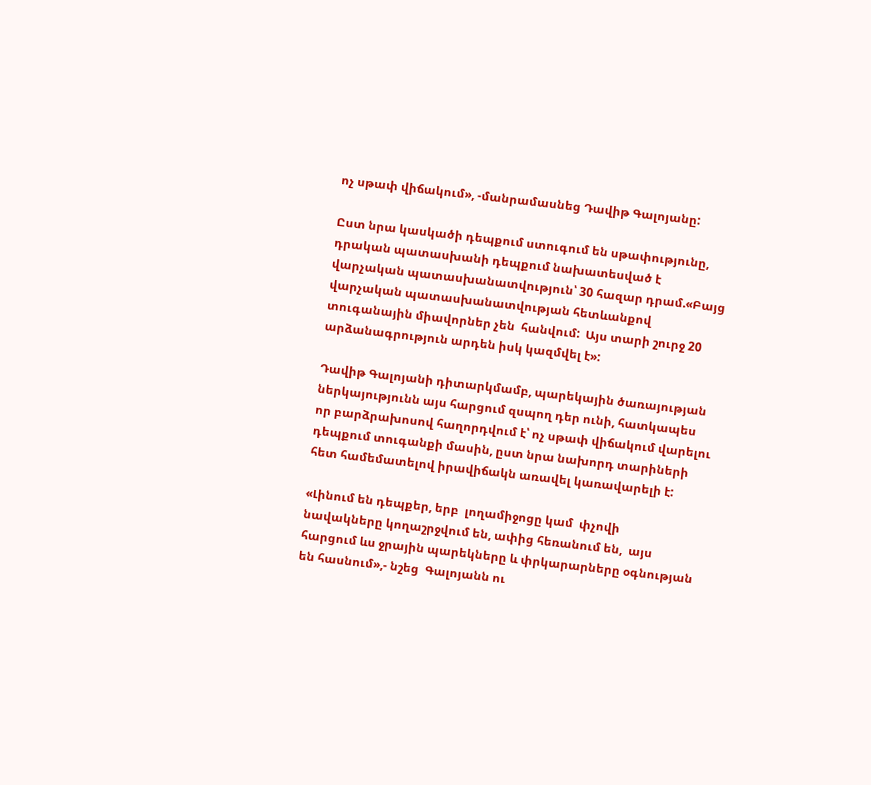ոչ սթափ վիճակում», -մանրամասնեց Դավիթ Գալոյանը:

Ըստ նրա կասկածի դեպքում ստուգում են սթափությունը, դրական պատասխանի դեպքում նախատեսված է վարչական պատասխանատվություն՝ 30 հազար դրամ.«Բայց  վարչական պատասխանատվության հետևանքով տուգանային միավորներ չեն  հանվում:  Այս տարի շուրջ 20 արձանագրություն արդեն իսկ կազմվել է»:

Դավիթ Գալոյանի դիտարկմամբ, պարեկային ծառայության ներկայությունն այս հարցում զսպող դեր ունի, հատկապես որ բարձրախոսով հաղորդվում է՝ ոչ սթափ վիճակում վարելու դեպքում տուգանքի մասին, ըստ նրա նախորդ տարիների հետ համեմատելով իրավիճակն առավել կառավարելի է:

«Լինում են դեպքեր, երբ  լողամիջոցը կամ  փչովի նավակները կողաշրջվում են, ափից հեռանում են,  այս հարցում ևս ջրային պարեկները և փրկարարները օգնության են հասնում»,- նշեց  Գալոյանն ու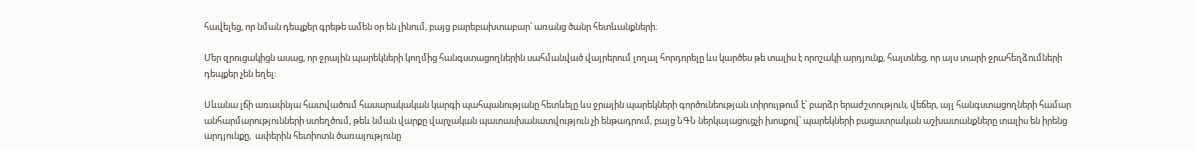հավելեց, որ նման դեպքեր գրեթե ամեն օր են լինում, բայց բարեբախտաբար՝ առանց ծանր հետևանքների:

Մեր զրուցակիցն ասաց, որ ջրային պարեկների կողմից հանգստացողներին սահմանված վայրերում լողալ հորդորելը ևս կարծես թե տալիս է որոշակի արդյունք, հայտնեց, որ այս տարի ջրահեղձումների դեպքեր չեն եղել:

Սևանա լճի առափնյա հատվածում հասարակական կարգի պահպանությանը հետևելը ևս ջրային պարեկների գործունեության տիրույթում է՝ բարձր երաժշտություն, վեճեր, այլ հանգստացողների համար անհարմարությունների ստեղծում, թեև նման վարքը վարչական պատասխանատվություն չի ենթադրում, բայց ՆԳՆ ներկայացուցչի խոսքով՝ պարեկների բացատրական աշխատանքները տալիս են իրենց արդյունքը,  ափերին հետիոտն ծառայությունը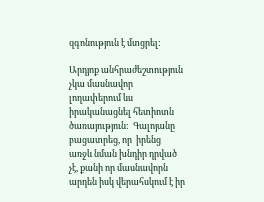զգոնություն է մտցրել:

Արդյոք անհրաժեշտություն չկա մասնավոր լողափերում ևս իրականացնել հետիոտն ծառայություն:  Գալոյանը բացատրեց, որ  իրենց առջև նման խնդիր դրված չէ, քանի որ մասնավորն արդեն իսկ վերահսկում է իր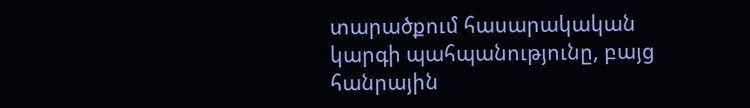տարածքում հասարակական կարգի պահպանությունը, բայց հանրային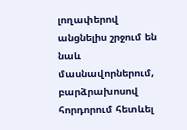լողափերով անցնելիս շրջում են նաև մասնավորներում, բարձրախոսով հորդորում հետևել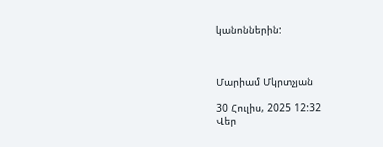կանոններին:



Մարիամ Մկրտչյան

30 Հուլիս, 2025 12:32
Վեր